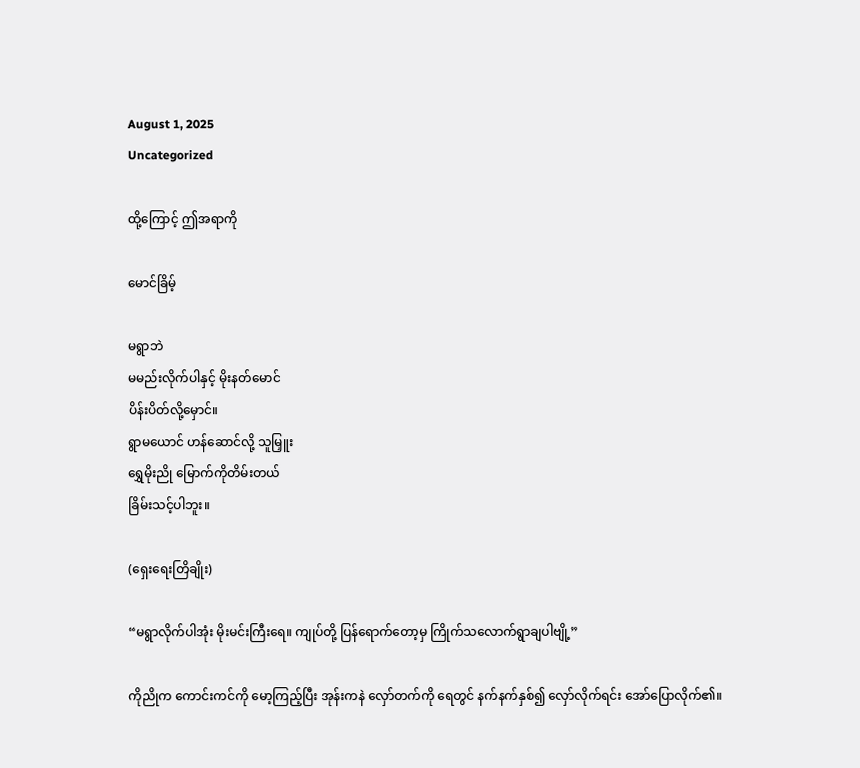August 1, 2025
Uncategorized

ထို့ကြောင့် ဤအရာကို

မောင်ခြိမ့်

မရွာဘဲ
မမည်းလိုက်ပါနှင့် မိုးနတ်မောင်
ပိန်းပိတ်လို့မှောင်။
ရွာမယောင် ဟန်ဆောင်လို့ သူမြှူး
ရွှေမိုးညို မြောက်ကိုတိမ်းတယ်
ခြိမ်းသင့်ပါဘူး။

(ရှေးရေးတြိချိုး)

“မရွာလိုက်ပါအုံး မိုးမင်းကြီးရေ။ ကျုပ်တို့ ပြန်ရောက်တော့မှ ကြိုက်သလောက်ရွာချပါဗျို့”

ကိုညိုက ကောင်းကင်ကို မော့ကြည့်ပြီး အုန်းကနဲ လှော်တက်ကို ရေတွင် နက်နက်နှစ်၍ လှော်လိုက်ရင်း အော်ပြောလိုက်၏။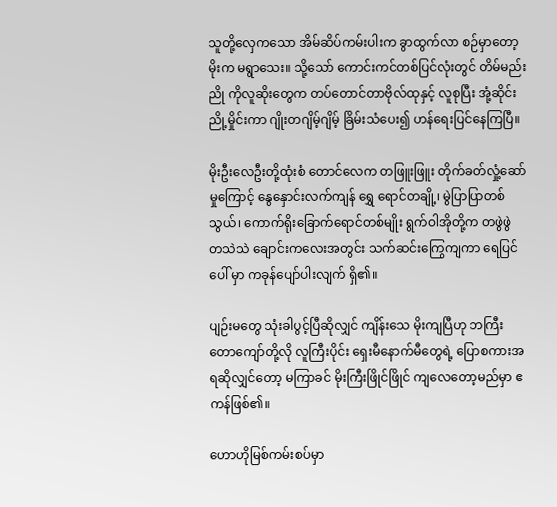သူတို့လှေကသော အိမ်ဆိပ်ကမ်းပါးက ခွာထွက်လာ စဉ်မှာတော့ မိုးက မရွာသေး။ သို့သော် ကောင်းကင်တစ်ပြင်လုံးတွင် တိမ်မည်းညို ကိုလူဆိုးတွေက တပ်တောင်တာဗိုလ်ထုနှင့် လူစုပြီး အုံ့ဆိုင်းညို့မှိုင်းကာ ဂျိုးတဂျိမ့်ဂျိမ့် ခြိမ်းသံပေး၍ ဟန်ရေးပြင်နေကြပြီ။

မိုးဦးလေဦးတို့ထုံးစံ တောင်လေက တဖြူးဖြူး တိုက်ခတ်လှုံ့ဆော်မှုကြောင့် နွေနှောင်းလက်ကျန် ရွှေ ရောင်တချို့၊ မွဲပြာပြာတစ်သွယ်၊ ကောက်ရိုးခြောက်ရောင်တစ်မျိုး ရွက်ဝါအိုတို့က တဖွဲဖွဲ တသဲသဲ ချောင်းကလေးအတွင်း သက်ဆင်းကြွေကျကာ ရေပြင်ပေါ် မှာ ကခုန်ပျော်ပါးလျက် ရှိ၏။

ပျဉ်းမတွေ သုံးခါပွင့်ပြီဆိုလျှင် ကျိန်းသေ မိုးကျပြီဟု ဘကြီးတောကျော်တို့လို လူကြီးပိုင်း ရှေးမီနောက်မီတွေရဲ့ ပြောစကားအရဆိုလျှင်တော့ မကြာခင် မိုးကြီးဖြိုင်ဖြိုင် ကျလေတော့မည်မှာ ဧကန်ဖြစ်၏။

ဟောဟိုမြစ်ကမ်းစပ်မှာ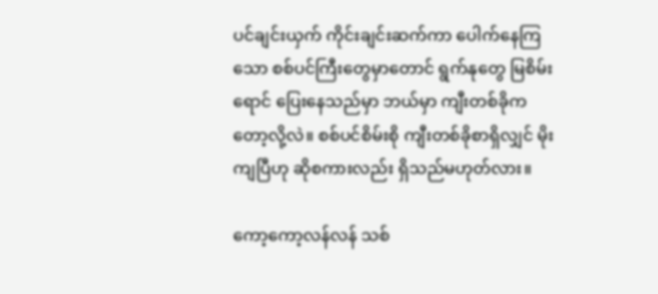ပင်ချင်းယှက် ကိုင်းချင်းဆက်ကာ ပေါက်နေကြသော စစ်ပင်ကြီးတွေမှာတောင် ရွက်နုတွေ မြစိမ်းရောင် ပြေးနေသည်မှာ ဘယ်မှာ ကျီးတစ်ခိုကတော့လို့လဲ။ စစ်ပင်စိမ်းစို ကျီးတစ်ခိုစာရှိလျှင် မိုးကျပြီဟု ဆိုစကားလည်း ရှိသည်မဟုတ်လား။

ကော့ကော့လန်လန် သစ်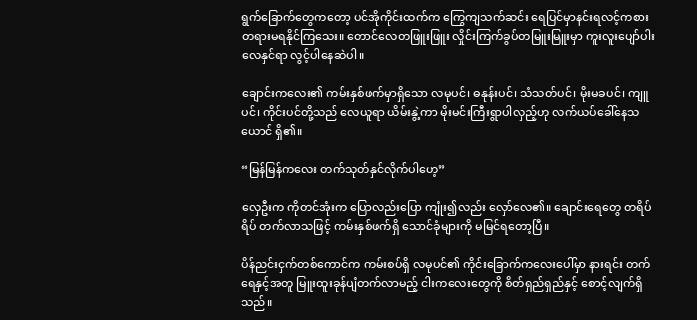ရွက်ခြောက်တွေကတော့ ပင်အိုကိုင်းထက်က ကြွေကျသက်ဆင်း ရေပြင်မှာနင်းရလင့်ကစား တရားမရနိုင်ကြသေး။ တောင်လေတဖြူးဖြူး လှိုင်းကြက်ခွပ်တမြူးမြူးမှာ ကူးလူးပျော်ပါး လေနှင်ရာ လွင့်ပါနေဆဲပါ။

ချောင်းကလေး၏ ကမ်းနှစ်ဖက်မှာရှိသော လမုပင်၊ ဓနုန်းပင်၊ သံသတ်ပင်၊ မိုးမခပင်၊ ကျူပင်၊ ကိုင်းပင်တို့သည် လေယူရာ ယိမ်းနွဲ့ကာ မိုးမင်းကြီးရွာပါလှည့်ဟု လက်ယပ်ခေါ်နေသယောင် ရှိ၏။

“မြန်မြန်ကလေး တက်သုတ်နှင်လိုက်ပါဟေ့”

လှေဦးက ကိုတင်အုံးက ပြောလည်းပြော ကျုံး၍လည်း လှော်လေ၏။ ချောင်းရေတွေ တရိပ်ရိပ် တက်လာသဖြင့် ကမ်းနှစ်ဖက်ရှိ သောင်ခုံများကို မမြင်ရတော့ပြီ။

ပိန်ညင်းငှက်တစ်ကောင်က ကမ်းစပ်ရှိ လမုပင်၏ ကိုင်းခြောက်ကလေးပေါ်မှာ နားရင်း တက်ရေနှင့်အတူ မြူးထူးခုန်ပျံတက်လာမည့် ငါးကလေးတွေကို စိတ်ရှည်ရှည်နှင့် စောင့်လျက်ရှိသည်။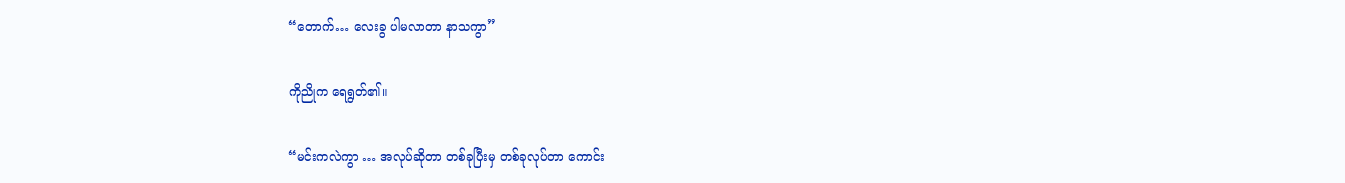“တောက်… လေးခွ ပါမလာတာ နာသကွာ”

ကိုညိုက ရေရွတ်၏။

“မင်းကလဲကွာ … အလုပ်ဆိုတာ တစ်ခုပြီးမှ တစ်ခုလုပ်တာ ကောင်း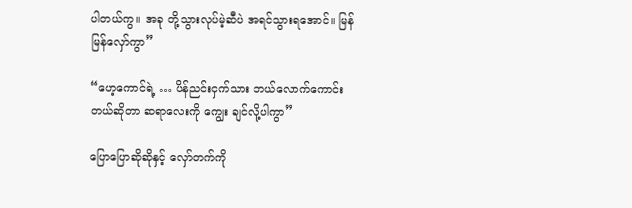ပါတယ်ကွ။ အခု တို့သွားလုပ်မဲ့ဆီပဲ အရင်သွားရအောင်။ မြန်မြန်လှော်ကွာ”

“ဟေ့ကောင်ရဲ့ … ပိန်ညင်းငှက်သား ဘယ်လောက်ကောင်းတယ်ဆိုတာ ဆရာလေးကို ကျွေး ချင်လို့ပါကွာ”

ပြောပြောဆိုဆိုနှင့် လှော်တက်ကို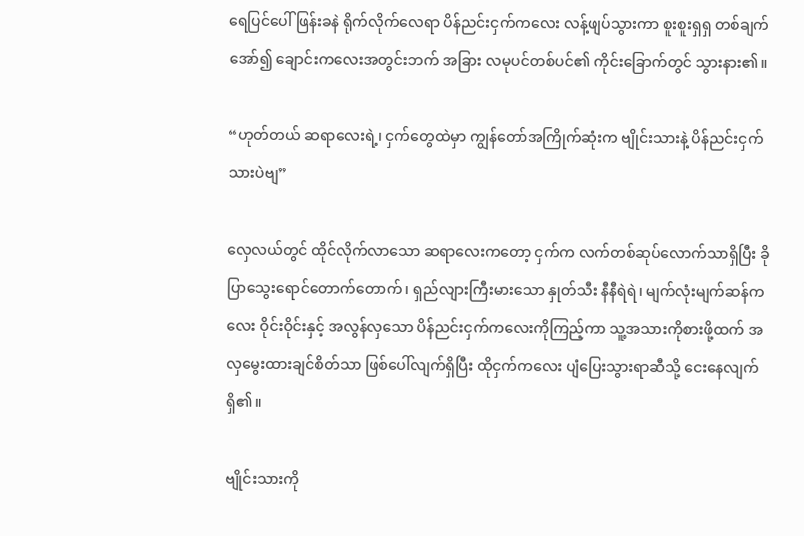ရေပြင်ပေါ် ဖြန်းခနဲ ရိုက်လိုက်လေရာ ပိန်ညင်းငှက်ကလေး လန့်ဖျပ်သွားကာ စူးစူးရှရှ တစ်ချက်အော်၍ ချောင်းကလေးအတွင်းဘက် အခြား လမုပင်တစ်ပင်၏ ကိုင်းခြောက်တွင် သွားနား၏။

“ဟုတ်တယ် ဆရာလေးရဲ့၊ ငှက်တွေထဲမှာ ကျွန်တော်အကြိုက်ဆုံးက ဗျိုင်းသားနဲ့ ပိန်ညင်းငှက် သားပဲဗျ”

လှေလယ်တွင် ထိုင်လိုက်လာသော ဆရာလေးကတော့ ငှက်က လက်တစ်ဆုပ်လောက်သာရှိပြီး ခိုပြာသွေးရောင်တောက်တောက်၊ ရှည်လျားကြီးမားသော နှုတ်သီး နီနီရဲရဲ၊ မျက်လုံးမျက်ဆန်ကလေး ဝိုင်းဝိုင်းနှင့် အလွန်လှသော ပိန်ညင်းငှက်ကလေးကိုကြည့်ကာ သူ့အသားကိုစားဖို့ထက် အလှမွေးထားချင်စိတ်သာ ဖြစ်ပေါ်လျက်ရှိပြီး ထိုငှက်ကလေး ပျံပြေးသွားရာဆီသို့ ငေးနေလျက်ရှိ၏။

ဗျိုင်းသားကို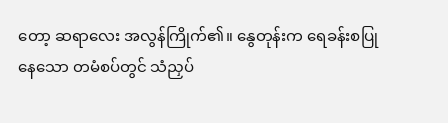တော့ ဆရာလေး အလွန်ကြိုက်၏။ နွေတုန်းက ရေခန်းစပြုနေသော တမံစပ်တွင် သံညှပ်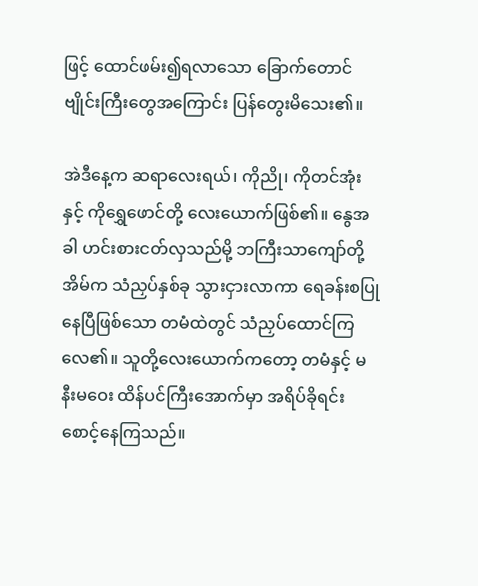ဖြင့် ထောင်ဖမ်း၍ရလာသော ခြောက်တောင်ဗျိုင်းကြီးတွေအကြောင်း ပြန်တွေးမိသေး၏။

အဲဒီနေ့က ဆရာလေးရယ်၊ ကိုညို၊ ကိုတင်အုံးနှင့် ကိုရွှေဖောင်တို့ လေးယောက်ဖြစ်၏။ နွေအခါ ဟင်းစားငတ်လှသည်မို့ ဘကြီးသာကျော်တို့အိမ်က သံညှပ်နှစ်ခု သွားငှားလာကာ ရေခန်းစပြုနေပြီဖြစ်သော တမံထဲတွင် သံညှပ်ထောင်ကြလေ၏။ သူတို့လေးယောက်ကတော့ တမံနှင့် မနီးမဝေး ထိန်ပင်ကြီးအောက်မှာ အရိပ်ခိုရင်း စောင့်နေကြသည်။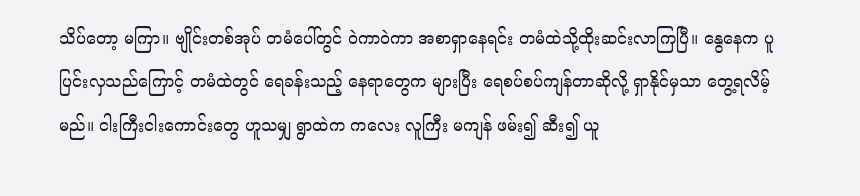သိပ်တော့ မကြာ။ ဗျိုင်းတစ်အုပ် တမံပေါ်တွင် ဝဲကာဝဲကာ အစာရှာနေရင်း တမံထဲသို့ထိုးဆင်းလာကြပြီ။ နွေနေက ပူပြင်းလှသည်ကြောင့် တမံထဲတွင် ရေခန်းသည့် နေရာတွေက များပြီး ရေစပ်စပ်ကျန်တာဆိုလို့ ရှာနိုင်မှသာ တွေ့ရလိမ့်မည်။ ငါးကြီးငါးကောင်းတွေ ဟူသမျှ ရွာထဲက ကလေး လူကြီး မကျန် ဖမ်း၍ ဆီး၍ ယူ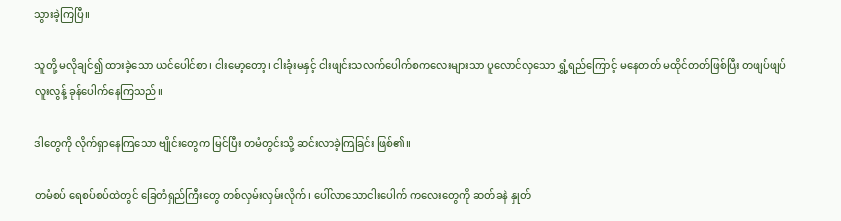သွားခဲ့ကြပြီ။

သူတို့ မလိုချင်၍ ထားခဲ့သော ယင်ပေါင်စာ၊ ငါးမော့တော့၊ ငါးခုံးမနှင့် ငါးဖျင်းသလက်ပေါက်စကလေးများသာ ပူလောင်လှသော ရွှံ့ရည်ကြောင့် မနေတတ် မထိုင်တတ်ဖြစ်ပြီး တဖျပ်ဖျပ်လူးလွန့် ခုန်ပေါက်နေကြသည်။

ဒါတွေကို လိုက်ရှာနေကြသော ဗျိုင်းတွေက မြင်ပြီး တမံတွင်းသို့ ဆင်းလာခဲ့ကြခြင်း ဖြစ်၏။

တမံစပ် ရေစပ်စပ်ထဲတွင် ခြေတံရှည်ကြီးတွေ တစ်လှမ်းလှမ်းလိုက်၊ ပေါ်လာသောငါးပေါက် ကလေးတွေကို ဆတ်ခနဲ နှုတ်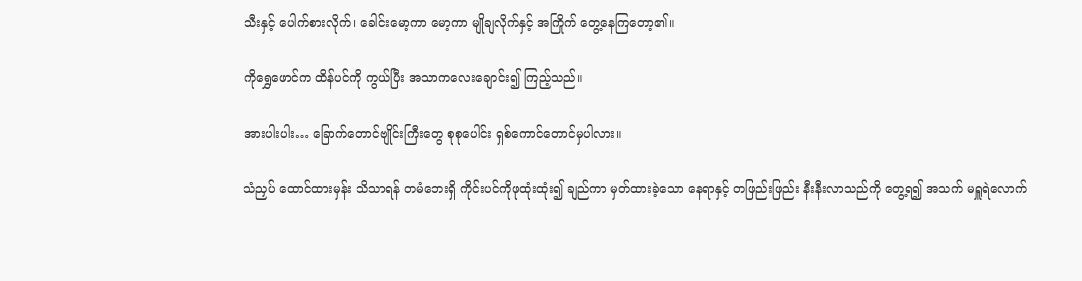သီးနှင့် ပေါက်စားလိုက်၊ ခေါင်းမော့ကာ မော့ကာ မျိုချလိုက်နှင့် အကြိုက် တွေ့နေကြတော့၏။

ကိုရွှေဖောင်က ထိန်ပင်ကို ကွယ်ပြီး အသာကလေးချောင်း၍ ကြည့်သည်။

အားပါးပါး… ခြောက်တောင်ဗျိုင်းကြီးတွေ စုစုပေါင်း ရှစ်ကောင်တောင်မှပါလား။

သံညှပ် ထောင်ထားမှန်း သိသာရန် တမံဘေးရှိ ကိုင်းပင်ကိုဖုထုံးထုံး၍ ချည်ကာ မှတ်ထားခဲ့သော နေရာနှင့် တဖြည်းဖြည်း နီးနီးလာသည်ကို တွေ့ရ၍ အသက် မရှူရဲလောက်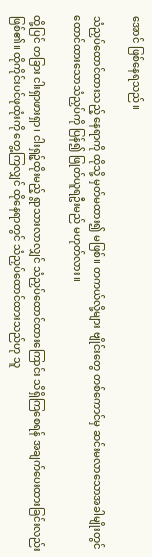အောင် ဖြစ်နေရသည်။

သံညှပ်ထောင်ထားသည့် နေရာကို ထိုသို့ မှတ်မထား၍ မဖြစ်။ တကယ်လို့များ ဗျိုင်းတွေ တစ်ကောင်မှ ဆင်းမလာသောအခါမျိုးတွင် ထောင်ထားသောသံညှပ်ကို ပြန်၍ ဖြုတ်ယူရဦးမည် မဟုတ်လား။

ထို့ပြင် တခြား ငါးရှာဖားရှာ၊ ငါးရှဉ့်ထိုးမည့် ရွာသားလာလျှင် သံညှပ်ထောင်ထားကြောင်း သိရှိကြစေရန် အချက်ပေးထားခြင်းလည်း ဖြစ်၏။ ထိုကိုင်းပင်ဖုထုံးကို တွေ့ကြလျှင် ထိုနေရာတွင် သံညှပ်ထောင်ထားသည်ဟု သူ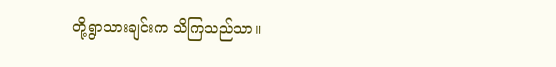တို့ရွာသားချင်းက သိကြသည်သာ။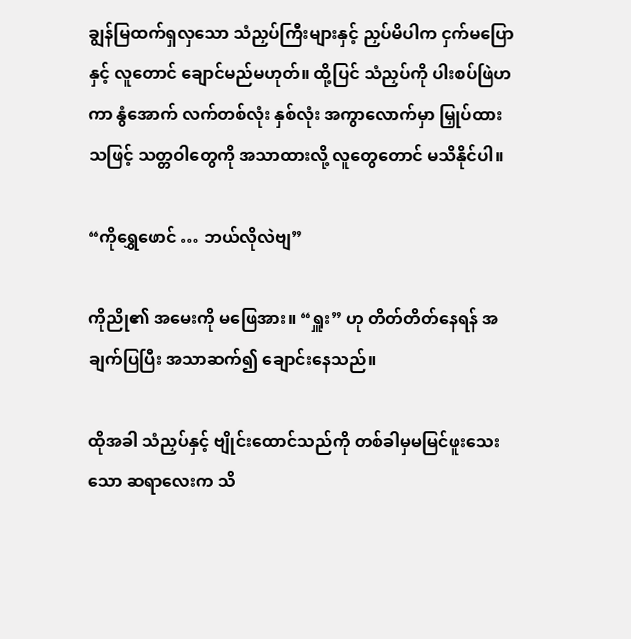ချွန်မြထက်ရှလှသော သံညှပ်ကြီးများနှင့် ညှပ်မိပါက ငှက်မပြောနှင့် လူတောင် ချောင်မည်မဟုတ်။ ထို့ပြင် သံညှပ်ကို ပါးစပ်ဖြဲဟကာ နွံအောက် လက်တစ်လုံး နှစ်လုံး အကွာလောက်မှာ မြှုပ်ထား သဖြင့် သတ္တဝါတွေကို အသာထားလို့ လူတွေတောင် မသိနိုင်ပါ။

“ကိုရွှေဖောင် … ဘယ်လိုလဲဗျ”

ကိုညို၏ အမေးကို မဖြေအား။ “ရှူး” ဟု တိတ်တိတ်နေရန် အချက်ပြပြီး အသာဆက်၍ ချောင်းနေသည်။

ထိုအခါ သံညှပ်နှင့် ဗျိုင်းထောင်သည်ကို တစ်ခါမှမမြင်ဖူးသေးသော ဆရာလေးက သိ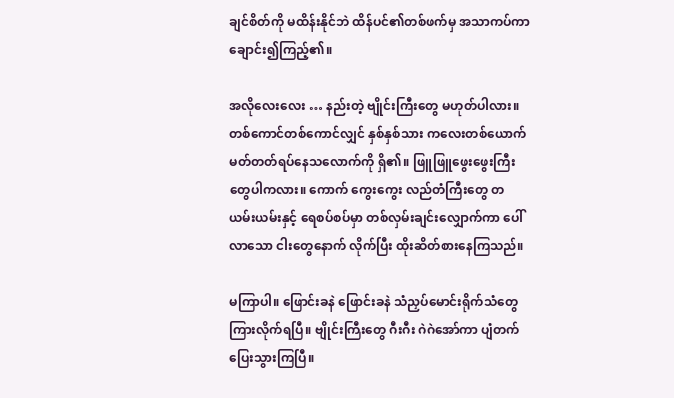ချင်စိတ်ကို မထိန်းနိုင်ဘဲ ထိန်ပင်၏တစ်ဖက်မှ အသာကပ်ကာ ချောင်း၍ကြည့်၏။

အလိုလေးလေး … နည်းတဲ့ ဗျိုင်းကြီးတွေ မဟုတ်ပါလား။ တစ်ကောင်တစ်ကောင်လျှင် နှစ်နှစ်သား ကလေးတစ်ယောက် မတ်တတ်ရပ်နေသလောက်ကို ရှိ၏။ ဖြူဖြူဖွေးဖွေးကြီးတွေပါကလား။ ကောက် ကွေးကွေး လည်တံကြီးတွေ တယမ်းယမ်းနှင့် ရေစပ်စပ်မှာ တစ်လှမ်းချင်းလျှောက်ကာ ပေါ်လာသော ငါးတွေနောက် လိုက်ပြီး ထိုးဆိတ်စားနေကြသည်။

မကြာပါ။ ဖြောင်းခနဲ ဖြောင်းခနဲ သံညှပ်မောင်းရိုက်သံတွေ ကြားလိုက်ရပြီ။ ဗျိုင်းကြီးတွေ ဂီးဂီး ဂဲဂဲအော်ကာ ပျံတက်ပြေးသွားကြပြီ။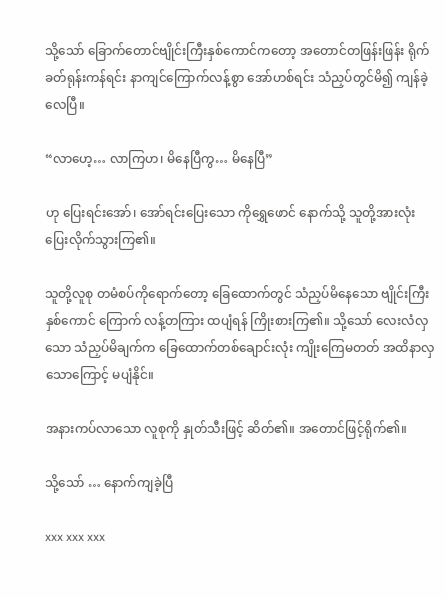သို့သော် ခြောက်တောင်ဗျိုင်းကြီးနှစ်ကောင်ကတော့ အတောင်တဖြန်းဖြန်း ရိုက်ခတ်ရုန်းကန်ရင်း နာကျင်ကြောက်လန့်စွာ အော်ဟစ်ရင်း သံညှပ်တွင်မိ၍ ကျန်ခဲ့လေပြီ။

“လာဟေ့… လာကြဟ၊ မိနေပြီကွ… မိနေပြီ”

ဟု ပြေးရင်းအော်၊ အော်ရင်းပြေးသော ကိုရွှေဖောင် နောက်သို့ သူတို့အားလုံး ပြေးလိုက်သွားကြ၏။

သူတို့လူစု တမံစပ်ကိုရောက်တော့ ခြေထောက်တွင် သံညှပ်မိနေသော ဗျိုင်းကြီးနှစ်ကောင် ကြောက် လန့်တကြား ထပျံရန် ကြိုးစားကြ၏။ သို့သော် လေးလံလှသော သံညှပ်မိချက်က ခြေထောက်တစ်ချောင်းလုံး ကျိုးကြေမတတ် အထိနာလှသောကြောင့် မပျံနိုင်။

အနားကပ်လာသော လူစုကို နှုတ်သီးဖြင့် ဆိတ်၏။ အတောင်ဖြင့်ရိုက်၏။

သို့သော် … နောက်ကျခဲ့ပြီ

xxx xxx xxx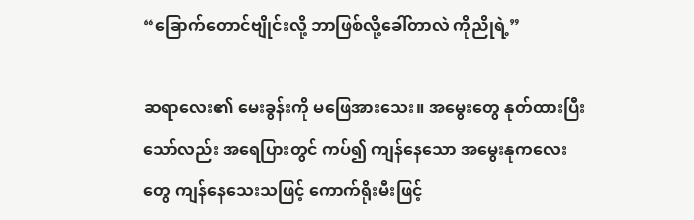“ခြောက်တောင်ဗျိုင်းလို့ ဘာဖြစ်လို့ခေါ်တာလဲ ကိုညိုရဲ့”

ဆရာလေး၏ မေးခွန်းကို မဖြေအားသေး။ အမွေးတွေ နုတ်ထားပြီးသော်လည်း အရေပြားတွင် ကပ်၍ ကျန်နေသော အမွေးနုကလေးတွေ ကျန်နေသေးသဖြင့် ကောက်ရိုးမီးဖြင့်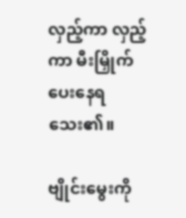လှည့်ကာ လှည့်ကာ မီးမြှိုက်ပေးနေရသေး၏။

ဗျိုင်းမွေးကို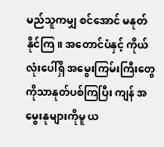မည်သူကမျှ စင်အောင် မနုတ်နိုင်ကြ။ အတောင်ပံနှင့် ကိုယ်လုံးပေါ်ရှိ အမွေးကြမ်းကြီးတွေကိုသာနုတ်ပစ်ကြပြီး ကျန် အမွေးနုများကိုမူ ယ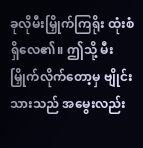ခုလိုမီးမြှိုက်ကြရိုး ထုံးစံရှိလေ၏။ ဤသို့ မီးမြှိုက်လိုက်တော့မှ ဗျိုင်းသားသည် အမွေးလည်း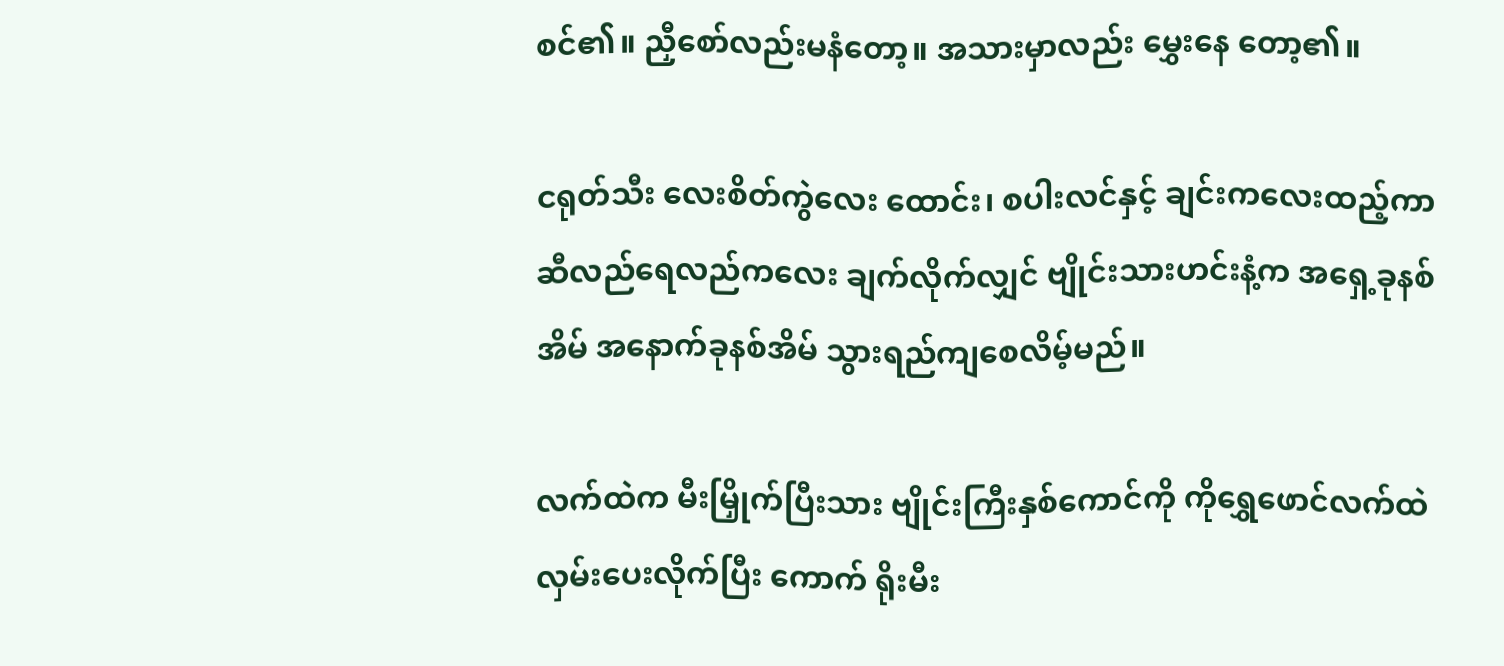စင်၏။ ညှီစော်လည်းမနံတော့။ အသားမှာလည်း မွှေးနေ တော့၏။

ငရုတ်သီး လေးစိတ်ကွဲလေး ထောင်း၊ စပါးလင်နှင့် ချင်းကလေးထည့်ကာ ဆီလည်ရေလည်ကလေး ချက်လိုက်လျှင် ဗျိုင်းသားဟင်းနံ့က အရှေ့ခုနစ်အိမ် အနောက်ခုနစ်အိမ် သွားရည်ကျစေလိမ့်မည်။

လက်ထဲက မီးမြှိုက်ပြီးသား ဗျိုင်းကြီးနှစ်ကောင်ကို ကိုရွှေဖောင်လက်ထဲ လှမ်းပေးလိုက်ပြီး ကောက် ရိုးမီး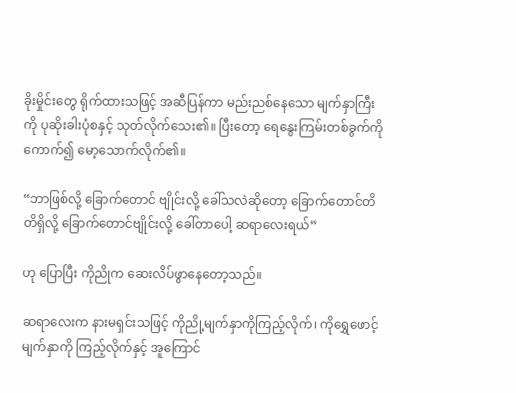ခိုးမှိုင်းတွေ ရိုက်ထားသဖြင့် အဆီပြန်ကာ မည်းညစ်နေသော မျက်နှာကြီးကို ပုဆိုးခါးပုံစနှင့် သုတ်လိုက်သေး၏။ ပြီးတော့ ရေနွေးကြမ်းတစ်ခွက်ကို ကောက်၍ မော့သောက်လိုက်၏။

“ဘာဖြစ်လို့ ခြောက်တောင် ဗျိုင်းလို့ ခေါ်သလဲဆိုတော့ ခြောက်တောင်တိတိရှိလို့ ခြောက်တောင်ဗျိုင်းလို့ ခေါ်တာပေါ့ ဆရာလေးရယ်”

ဟု ပြောပြီး ကိုညိုက ဆေးလိပ်ဖွာနေတော့သည်။

ဆရာလေးက နားမရှင်းသဖြင့် ကိုညို့မျက်နှာကိုကြည့်လိုက်၊ ကိုရွှေဖောင့် မျက်နှာကို ကြည့်လိုက်နှင့် အူကြောင်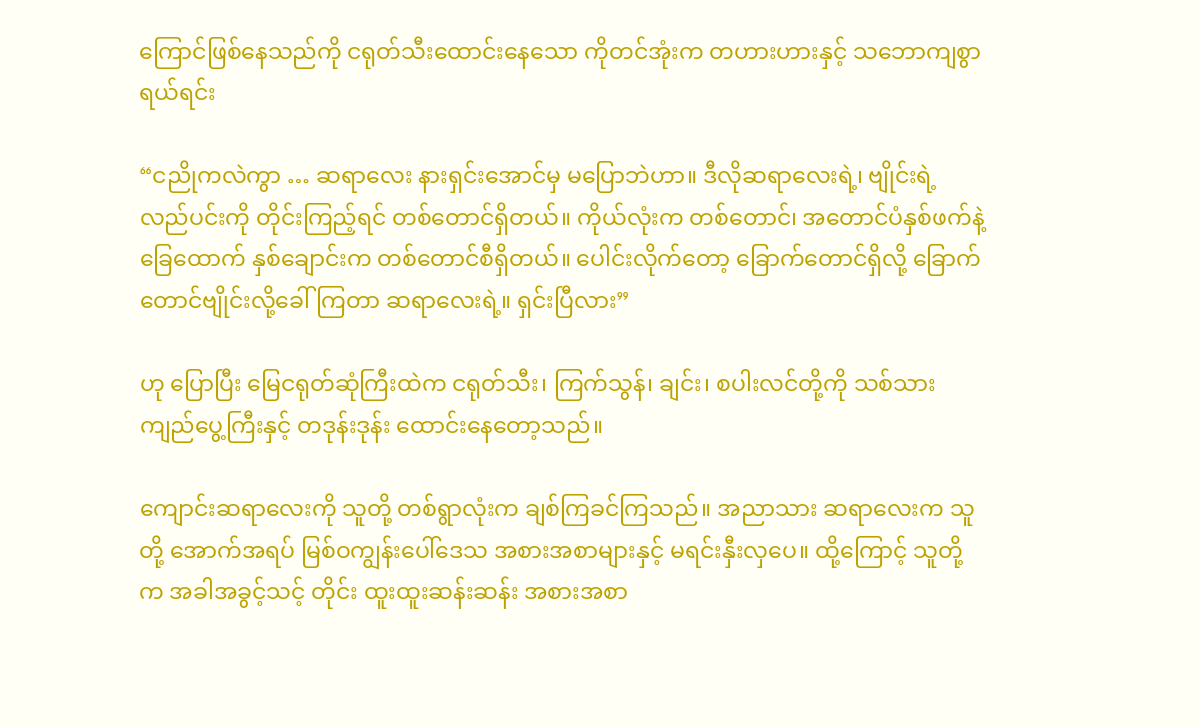ကြောင်ဖြစ်နေသည်ကို ငရုတ်သီးထောင်းနေသော ကိုတင်အုံးက တဟားဟားနှင့် သဘောကျစွာရယ်ရင်း

“ငညိုကလဲကွာ … ဆရာလေး နားရှင်းအောင်မှ မပြောဘဲဟာ။ ဒီလိုဆရာလေးရဲ့၊ ဗျိုင်းရဲ့လည်ပင်းကို တိုင်းကြည့်ရင် တစ်တောင်ရှိတယ်။ ကိုယ်လုံးက တစ်တောင်၊ အတောင်ပံနှစ်ဖက်နဲ့ ခြေထောက် နှစ်ချောင်းက တစ်တောင်စီရှိတယ်။ ပေါင်းလိုက်တော့ ခြောက်တောင်ရှိလို့ ခြောက်တောင်ဗျိုင်းလို့ခေါ်ကြတာ ဆရာလေးရဲ့။ ရှင်းပြီလား”

ဟု ပြောပြီး မြေငရုတ်ဆုံကြီးထဲက ငရုတ်သီး၊ ကြက်သွန်၊ ချင်း၊ စပါးလင်တို့ကို သစ်သားကျည်ပွေ့ကြီးနှင့် တဒုန်းဒုန်း ထောင်းနေတော့သည်။

ကျောင်းဆရာလေးကို သူတို့ တစ်ရွာလုံးက ချစ်ကြခင်ကြသည်။ အညာသား ဆရာလေးက သူတို့ အောက်အရပ် မြစ်ဝကျွန်းပေါ်ဒေသ အစားအစာများနှင့် မရင်းနှီးလှပေ။ ထို့ကြောင့် သူတို့က အခါအခွင့်သင့် တိုင်း ထူးထူးဆန်းဆန်း အစားအစာ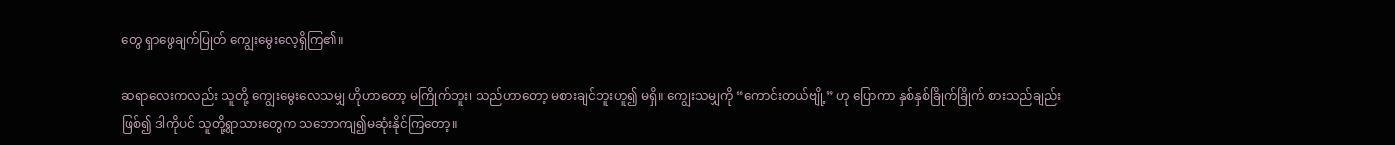တွေ ရှာဖွေချက်ပြုတ် ကျွေးမွေးလေ့ရှိကြ၏။

ဆရာလေးကလည်း သူတို့ ကျွေးမွေးလေသမျှ ဟိုဟာတော့ မကြိုက်ဘူး၊ သည်ဟာတော့ မစားချင်ဘူးဟူ၍ မရှိ။ ကျွေးသမျှကို “ကောင်းတယ်ဗျို့” ဟု ပြောကာ နှစ်နှစ်ခြိုက်ခြိုက် စားသည်ချည်း ဖြစ်၍ ဒါကိုပင် သူတို့ရွာသားတွေက သဘောကျ၍မဆုံးနိုင်ကြတော့။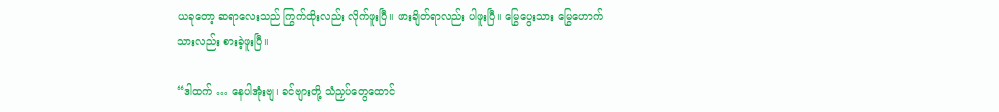ယခုတော့ ဆရာလေးသည် ကြွက်ထိုးလည်း လိုက်ဖူးပြီ။ ဖားချိတ်ရာလည်း ပါဖူးပြီ။ မြွေပွေးသား မြွေဟောက်သားလည်း စားခဲ့ဖူးပြီ။

“ဒါထက် … နေပါအုံးဗျ၊ ခင်ဗျားတို့ သံညှပ်တွေထောင်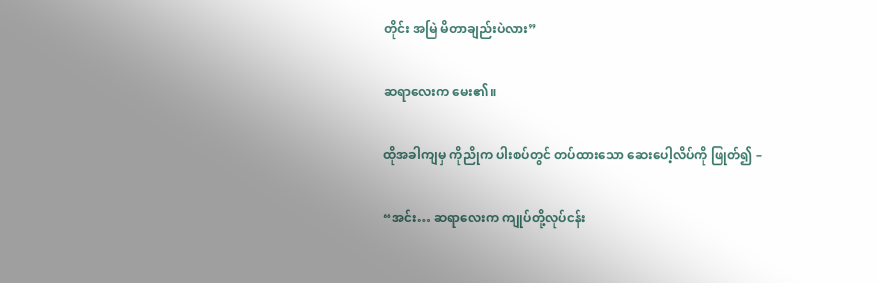တိုင်း အမြဲ မိတာချည်းပဲလား”

ဆရာလေးက မေး၏။

ထိုအခါကျမှ ကိုညိုက ပါးစပ်တွင် တပ်ထားသော ဆေးပေါ့လိပ်ကို ဖြုတ်၍ –

“အင်း… ဆရာလေးက ကျုပ်တို့လုပ်ငန်း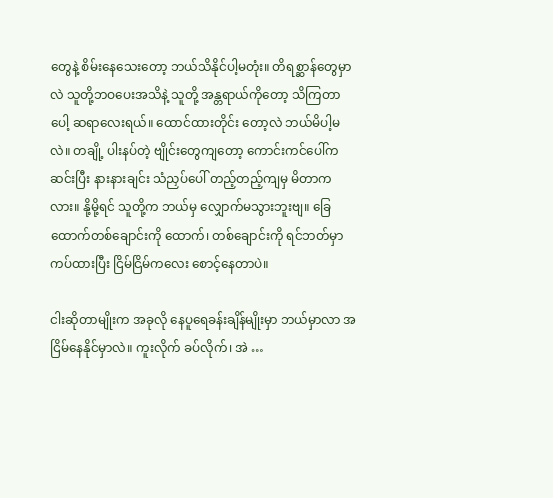တွေနဲ့ စိမ်းနေသေးတော့ ဘယ်သိနိုင်ပါ့မတုံး။ တိရစ္ဆာန်တွေမှာလဲ သူတို့ဘဝပေးအသိနဲ့ သူတို့ အန္တရာယ်ကိုတော့ သိကြတာပေါ့ ဆရာလေးရယ်။ ထောင်ထားတိုင်း တော့လဲ ဘယ်မိပါ့မလဲ။ တချို့ ပါးနပ်တဲ့ ဗျိုင်းတွေကျတော့ ကောင်းကင်ပေါ်ကဆင်းပြီး နားနားချင်း သံညှပ်ပေါ် တည့်တည့်ကျမှ မိတာကလား။ နို့မို့ရင် သူတို့က ဘယ်မှ လျှောက်မသွားဘူးဗျ။ ခြေထောက်တစ်ချောင်းကို ထောက်၊ တစ်ချောင်းကို ရင်ဘတ်မှာ ကပ်ထားပြီး ငြိမ်ငြိမ်ကလေး စောင့်နေတာပဲ။

ငါးဆိုတာမျိုးက အခုလို နေပူရေခန်းချိန်မျိုးမှာ ဘယ်မှာလာ အငြိမ်နေနိုင်မှာလဲ။ ကူးလိုက် ခပ်လိုက်၊ အဲ …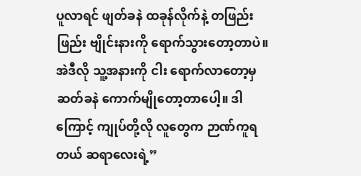ပူလာရင် ဖျတ်ခနဲ ထခုန်လိုက်နဲ့ တဖြည်းဖြည်း ဗျိုင်းနားကို ရောက်သွားတော့တာပဲ။ အဲဒီလို သူ့အနားကို ငါး ရောက်လာတော့မှ ဆတ်ခနဲ ကောက်မျိုတော့တာပေါ့။ ဒါကြောင့် ကျုပ်တို့လို လူတွေက ဉာဏ်ကူရတယ် ဆရာလေးရဲ့”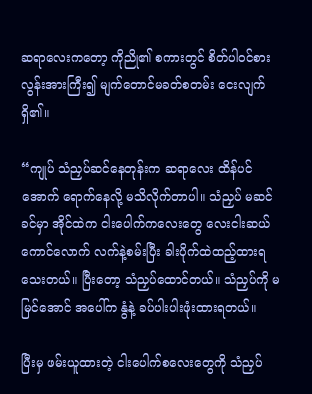ဆရာလေးကတော့ ကိုညို၏ စကားတွင် စိတ်ပါဝင်စားလွန်းအားကြီး၍ မျက်တောင်မခတ်စတမ်း ငေးလျက်ရှိ၏။

“ကျုပ် သံညှပ်ဆင်နေတုန်းက ဆရာလေး ထိန်ပင်အောက် ရောက်နေလို့ မသိလိုက်တာပါ။ သံညှပ် မဆင်ခင်မှာ အိုင်ထဲက ငါးပေါက်ကလေးတွေ လေးငါးဆယ်ကောင်လောက် လက်နဲ့စမ်းပြီး ခါးပိုက်ထဲထည့်ထားရသေးတယ်။ ပြီးတော့ သံညှပ်ထောင်တယ်။ သံညှပ်ကို မမြင်အောင် အပေါ်က နွံနဲ့ ခပ်ပါးပါးဖုံးထားရတယ်။

ပြီးမှ ဖမ်းယူထားတဲ့ ငါးပေါက်စလေးတွေကို သံညှပ်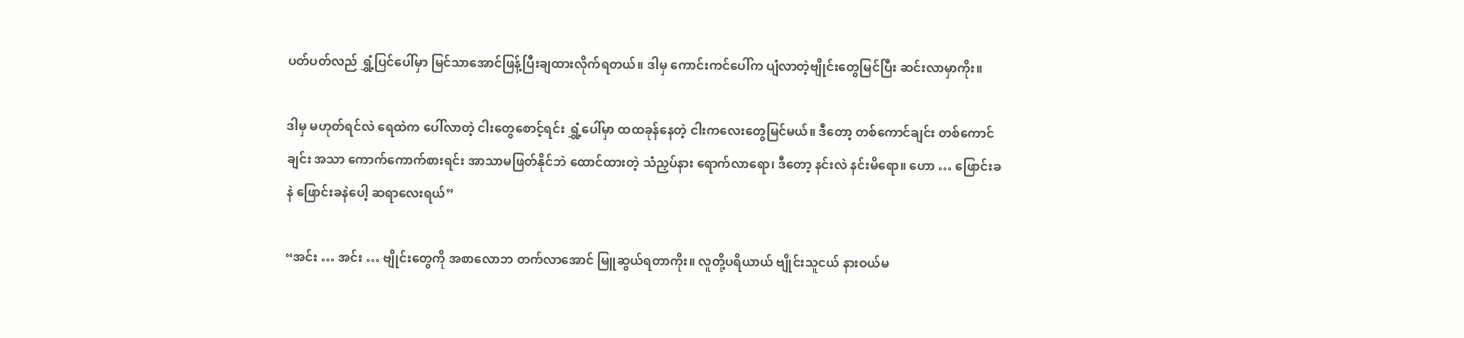ပတ်ပတ်လည် ရွှံ့ပြင်ပေါ်မှာ မြင်သာအောင်ဖြန့်ပြီးချထားလိုက်ရတယ်။ ဒါမှ ကောင်းကင်ပေါ်က ပျံလာတဲ့ဗျိုင်းတွေမြင်ပြီး ဆင်းလာမှာကိုး။

ဒါမှ မဟုတ်ရင်လဲ ရေထဲက ပေါ်လာတဲ့ ငါးတွေစောင့်ရင်း ရွှံ့ပေါ်မှာ ထထခုန်နေတဲ့ ငါးကလေးတွေမြင်မယ်။ ဒီတော့ တစ်ကောင်ချင်း တစ်ကောင်ချင်း အသာ ကောက်ကောက်စားရင်း အာသာမဖြတ်နိုင်ဘဲ ထောင်ထားတဲ့ သံညှပ်နား ရောက်လာရော၊ ဒီတော့ နင်းလဲ နင်းမိရော။ ဟော … ဖြောင်းခနဲ ဖြောင်းခနဲပေါ့ ဆရာလေးရယ်”

“အင်း … အင်း … ဗျိုင်းတွေကို အစာလောဘ တက်လာအောင် မြူဆွယ်ရတာကိုး။ လူတို့ပရိယာယ် ဗျိုင်းသူငယ် နားဝယ်မ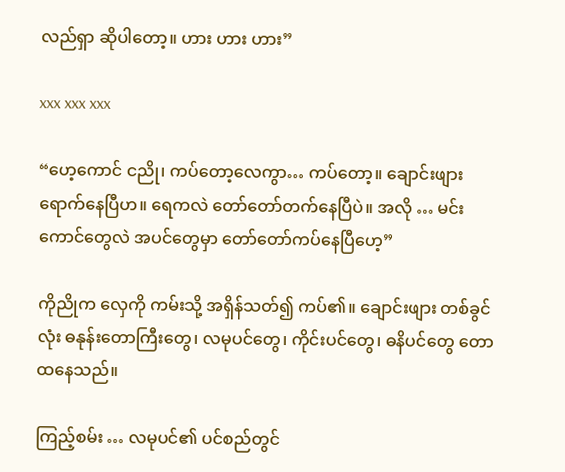လည်ရှာ ဆိုပါတော့။ ဟား ဟား ဟား”

xxx xxx xxx

“ဟေ့ကောင် ငညို၊ ကပ်တော့လေကွာ… ကပ်တော့။ ချောင်းဖျားရောက်နေပြီဟ။ ရေကလဲ တော်တော်တက်နေပြီပဲ။ အလို … မင်းကောင်တွေလဲ အပင်တွေမှာ တော်တော်ကပ်နေပြီဟေ့”

ကိုညိုက လှေကို ကမ်းသို့ အရှိန်သတ်၍ ကပ်၏။ ချောင်းဖျား တစ်ခွင်လုံး ဓနုန်းတောကြီးတွေ၊ လမုပင်တွေ၊ ကိုင်းပင်တွေ၊ ဓနိပင်တွေ တောထနေသည်။

ကြည့်စမ်း … လမုပင်၏ ပင်စည်တွင်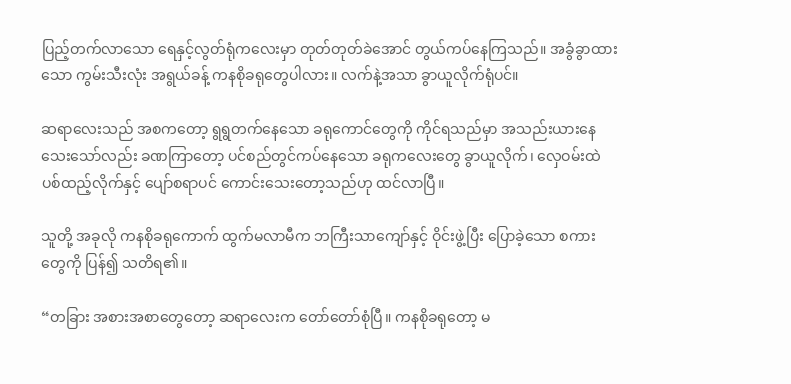ပြည့်တက်လာသော ရေနှင့်လွတ်ရုံကလေးမှာ တုတ်တုတ်ခဲအောင် တွယ်ကပ်နေကြသည်။ အခွံခွာထားသော ကွမ်းသီးလုံး အရွယ်ခန့် ကနစိုခရုတွေပါလား။ လက်နဲ့အသာ ခွာယူလိုက်ရုံပင်။

ဆရာလေးသည် အစကတော့ ရွရွတက်နေသော ခရုကောင်တွေကို ကိုင်ရသည်မှာ အသည်းယားနေသေးသော်လည်း ခဏကြာတော့ ပင်စည်တွင်ကပ်နေသော ခရုကလေးတွေ ခွာယူလိုက်၊ လှေဝမ်းထဲ ပစ်ထည့်လိုက်နှင့် ပျော်စရာပင် ကောင်းသေးတော့သည်ဟု ထင်လာပြီ။

သူတို့ အခုလို ကနစိုခရုကောက် ထွက်မလာမီက ဘကြီးသာကျော်နှင့် ဝိုင်းဖွဲ့ပြီး ပြောခဲ့သော စကားတွေကို ပြန်၍ သတိရ၏။

“တခြား အစားအစာတွေတော့ ဆရာလေးက တော်တော်စုံပြီ။ ကနစိုခရုတော့ မ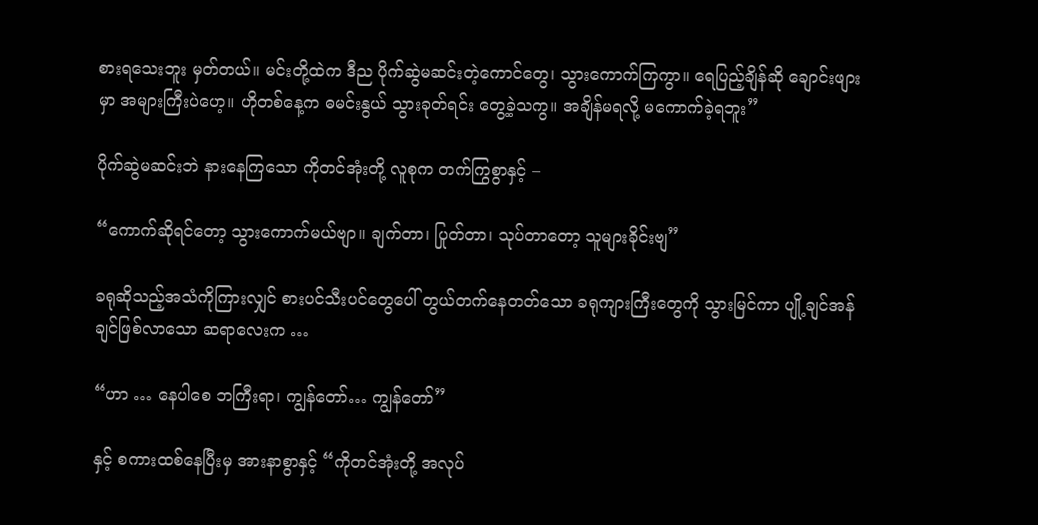စားရသေးဘူး မှတ်တယ်။ မင်းတို့ထဲက ဒီည ပိုက်ဆွဲမဆင်းတဲ့ကောင်တွေ၊ သွားကောက်ကြကွာ။ ရေပြည့်ချိန်ဆို ချောင်းဖျားမှာ အများကြီးပဲဟေ့။ ဟိုတစ်နေ့က ဓမင်းနွယ် သွားခုတ်ရင်း တွေ့ခဲ့သကွ။ အချိန်မရလို့ မကောက်ခဲ့ရဘူး”

ပိုက်ဆွဲမဆင်းဘဲ နားနေကြသော ကိုတင်အုံးတို့ လူစုက တက်ကြွစွာနှင့် –

“ကောက်ဆိုရင်တော့ သွားကောက်မယ်ဗျာ။ ချက်တာ၊ ပြုတ်တာ၊ သုပ်တာတော့ သူများခိုင်းဗျ”

ခရုဆိုသည့်အသံကိုကြားလျှင် စားပင်သီးပင်တွေပေါ် တွယ်တက်နေတတ်သော ခရုကျားကြီးတွေကို သွားမြင်ကာ ပျို့ချင်အန်ချင်ဖြစ်လာသော ဆရာလေးက …

“ဟာ … နေပါစေ ဘကြီးရာ၊ ကျွန်တော်… ကျွန်တော်”

နှင့် စကားထစ်နေပြီးမှ အားနာစွာနှင့် “ကိုတင်အုံးတို့ အလုပ်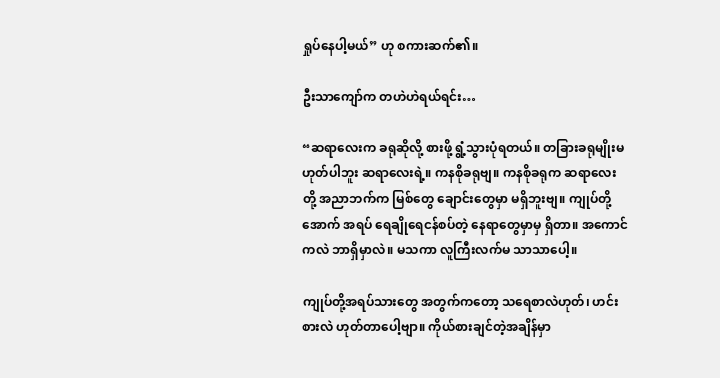ရှုပ်နေပါ့မယ်” ဟု စကားဆက်၏။

ဦးသာကျော်က တဟဲဟဲရယ်ရင်း…

“ဆရာလေးက ခရုဆိုလို့ စားဖို့ ရွံ့သွားပုံရတယ်။ တခြားခရုမျိုးမဟုတ်ပါဘူး ဆရာလေးရဲ့။ ကနစိုခရုဗျ။ ကနစိုခရုက ဆရာလေးတို့ အညာဘက်က မြစ်တွေ ချောင်းတွေမှာ မရှိဘူးဗျ။ ကျုပ်တို့ အောက် အရပ် ရေချိုရေငန်စပ်တဲ့ နေရာတွေမှာမှ ရှိတာ။ အကောင်ကလဲ ဘာရှိမှာလဲ။ မသကာ လူကြီးလက်မ သာသာပေါ့။

ကျုပ်တို့အရပ်သားတွေ အတွက်ကတော့ သရေစာလဲဟုတ်၊ ဟင်းစားလဲ ဟုတ်တာပေါ့ဗျာ။ ကိုယ်စားချင်တဲ့အချိန်မှာ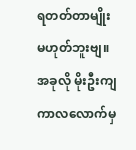ရတတ်တာမျိုး မဟုတ်ဘူးဗျ။ အခုလို မိုးဦးကျကာလလောက်မှ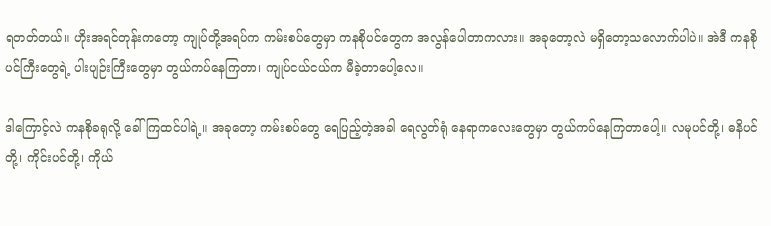ရတတ်တယ်။ ဟိုးအရင်တုန်းကတော့ ကျုပ်တို့အရပ်က ကမ်းစပ်တွေမှာ ကနစိုပင်တွေက အလွန်ပေါတာကလား။ အခုတော့လဲ မရှိတော့သလောက်ပါပဲ။ အဲဒီ ကနစိုပင်ကြီးတွေရဲ့ ပါးပျဉ်းကြီးတွေမှာ တွယ်ကပ်နေကြတာ၊ ကျုပ်ငယ်ငယ်က မီခဲ့တာပေါ့လေ။

ဒါကြောင့်လဲ ကနစိုခရုလို့ ခေါ်ကြထင်ပါရဲ့။ အခုတော့ ကမ်းစပ်တွေ ရေပြည့်တဲ့အခါ ရေလွတ်ရုံ နေရာကလေးတွေမှာ တွယ်ကပ်နေကြတာပေါ့။ လမုပင်တို့၊ ဓနိပင်တို့၊ ကိုင်းပင်တို့၊ ကိုယ်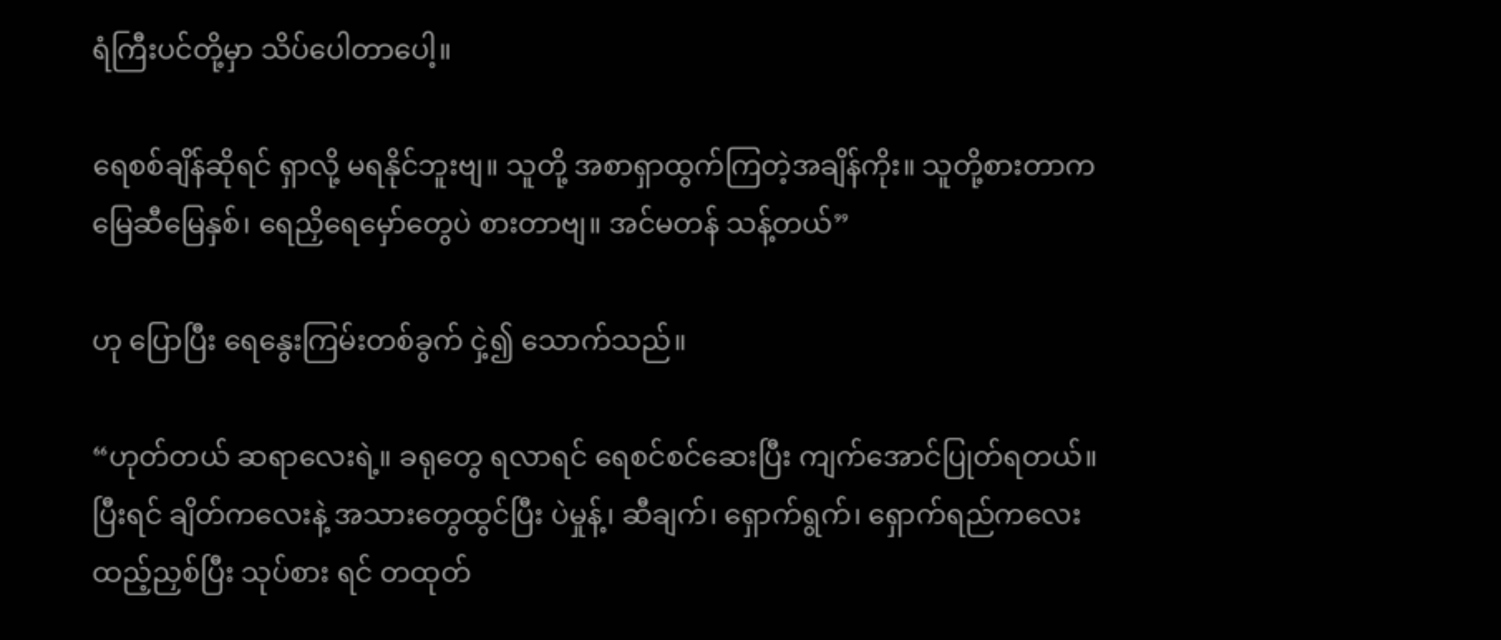ရံကြီးပင်တို့မှာ သိပ်ပေါတာပေါ့။

ရေစစ်ချိန်ဆိုရင် ရှာလို့ မရနိုင်ဘူးဗျ။ သူတို့ အစာရှာထွက်ကြတဲ့အချိန်ကိုး။ သူတို့စားတာက မြေဆီမြေနှစ်၊ ရေညှိရေမှော်တွေပဲ စားတာဗျ။ အင်မတန် သန့်တယ်”

ဟု ပြောပြီး ရေနွေးကြမ်းတစ်ခွက် ငှဲ့၍ သောက်သည်။

“ဟုတ်တယ် ဆရာလေးရဲ့။ ခရုတွေ ရလာရင် ရေစင်စင်ဆေးပြီး ကျက်အောင်ပြုတ်ရတယ်။ ပြီးရင် ချိတ်ကလေးနဲ့ အသားတွေထွင်ပြီး ပဲမှုန့်၊ ဆီချက်၊ ရှောက်ရွက်၊ ရှောက်ရည်ကလေးထည့်ညှစ်ပြီး သုပ်စား ရင် တထုတ်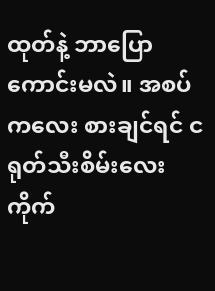ထုတ်နဲ့ ဘာပြောကောင်းမလဲ။ အစပ်ကလေး စားချင်ရင် ငရုတ်သီးစိမ်းလေး ကိုက်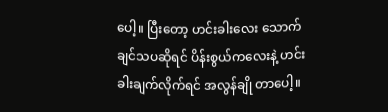ပေါ့။ ပြီးတော့ ဟင်းခါးလေး သောက်ချင်သပဆိုရင် ပိန်းစွယ်ကလေးနဲ့ ဟင်းခါးချက်လိုက်ရင် အလွန်ချို တာပေါ့။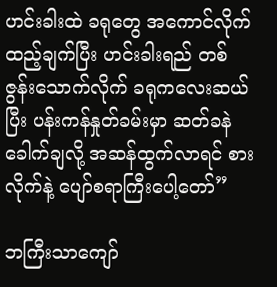ဟင်းခါးထဲ ခရုတွေ အကောင်လိုက်ထည့်ချက်ပြီး ဟင်းခါးရည် တစ်ဇွန်းသောက်လိုက် ခရုကလေးဆယ်ပြီး ပန်းကန်နှုတ်ခမ်းမှာ ဆတ်ခနဲခေါက်ချလို့ အဆန်ထွက်လာရင် စားလိုက်နဲ့ ပျော်စရာကြီးပေါ့တော်”

ဘကြီးသာကျော်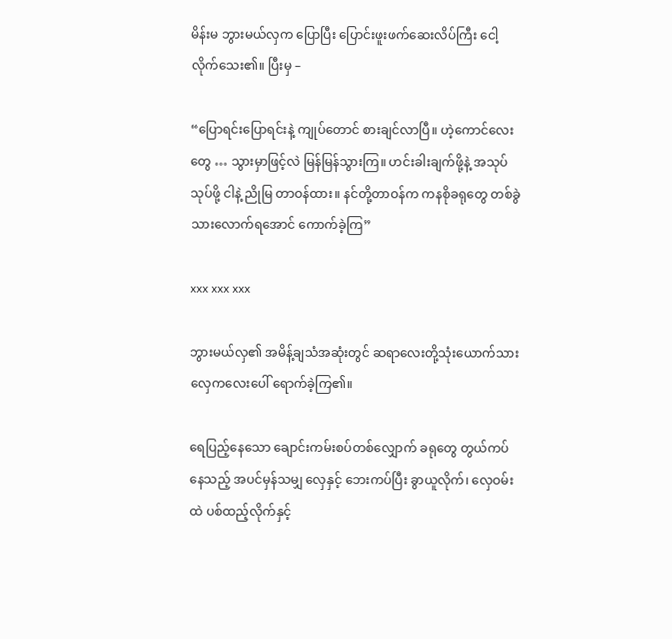မိန်းမ ဘွားမယ်လှက ပြောပြီး ပြောင်းဖူးဖက်ဆေးလိပ်ကြီး ငေါ့လိုက်သေး၏။ ပြီးမှ –

“ပြောရင်းပြောရင်းနဲ့ ကျုပ်တောင် စားချင်လာပြီ။ ဟဲ့ကောင်လေးတွေ … သွားမှာဖြင့်လဲ မြန်မြန်သွားကြ။ ဟင်းခါးချက်ဖို့နဲ့ အသုပ် သုပ်ဖို့ ငါနဲ့ ညိုမြ တာဝန်ထား။ နင်တို့တာဝန်က ကနစိုခရုတွေ တစ်ခွဲ သားလောက်ရအောင် ကောက်ခဲ့ကြ”

xxx xxx xxx

ဘွားမယ်လှ၏ အမိန့်ချသံအဆုံးတွင် ဆရာလေးတို့သုံးယောက်သား လှေကလေးပေါ် ရောက်ခဲ့ကြ၏။

ရေပြည့်နေသော ချောင်းကမ်းစပ်တစ်လျှောက် ခရုတွေ တွယ်ကပ်နေသည့် အပင်မှန်သမျှ လှေနှင့် ဘေးကပ်ပြီး ခွာယူလိုက်၊ လှေဝမ်းထဲ ပစ်ထည့်လိုက်နှင့်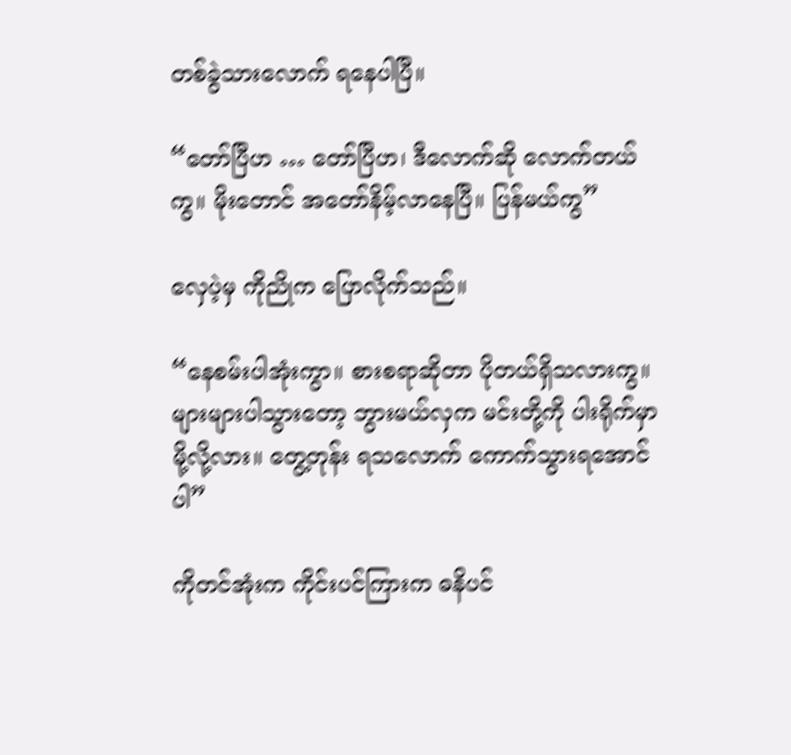တစ်ခွဲသားလောက် ရနေပါပြီ။

“တော်ပြီဟ … တော်ပြီဟ၊ ဒီလောက်ဆို လောက်တယ်ကွ။ မိုးတောင် အတော်နိမ့်လာနေပြီ။ ပြန်မယ်ကွ”

လှေပဲ့မှ ကိုညိုက ပြောလိုက်သည်။

“နေစမ်းပါအုံးကွာ။ စားစရာဆိုတာ ပိုတယ်ရှိသလားကွ။ များများပါသွားတော့ ဘွားမယ်လှက မင်းတို့ကို ပါးရိုက်မှာမို့လို့လား။ တွေ့တုန်း ရသလောက် ကောက်သွားရအောင်ပါ”

ကိုတင်အုံးက ကိုင်းပင်ကြားက ဓနိပင်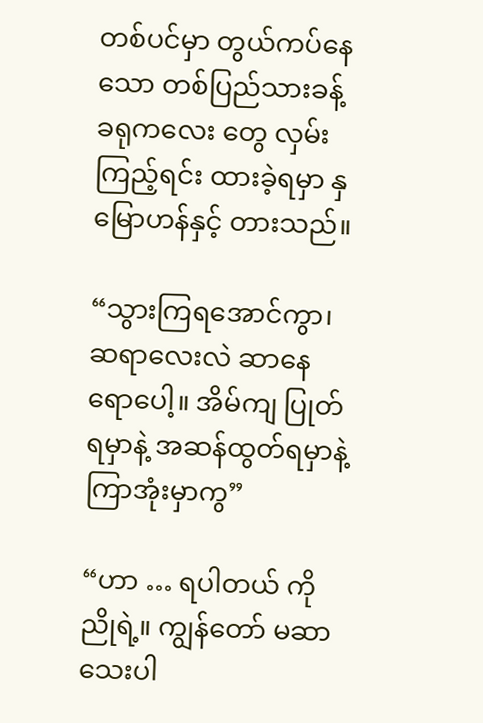တစ်ပင်မှာ တွယ်ကပ်နေသော တစ်ပြည်သားခန့် ခရုကလေး တွေ လှမ်းကြည့်ရင်း ထားခဲ့ရမှာ နှမြောဟန်နှင့် တားသည်။

“သွားကြရအောင်ကွာ၊ ဆရာလေးလဲ ဆာနေရောပေါ့။ အိမ်ကျ ပြုတ်ရမှာနဲ့ အဆန်ထွတ်ရမှာနဲ့ ကြာအုံးမှာကွ”

“ဟာ … ရပါတယ် ကိုညိုရဲ့။ ကျွန်တော် မဆာသေးပါ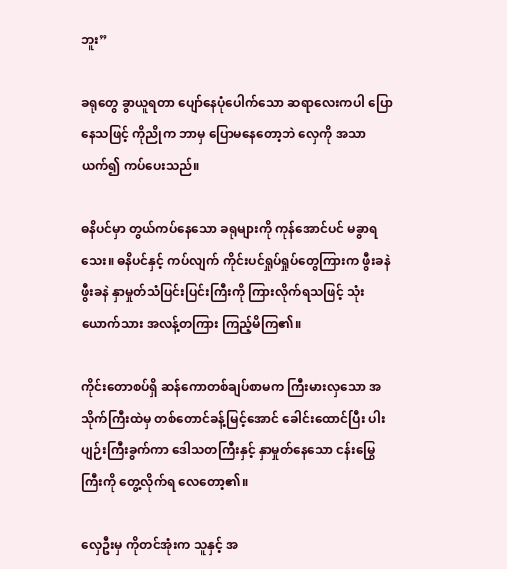ဘူး”

ခရုတွေ ခွာယူရတာ ပျော်နေပုံပေါက်သော ဆရာလေးကပါ ပြောနေသဖြင့် ကိုညိုက ဘာမှ ပြောမနေတော့ဘဲ လှေကို အသာယက်၍ ကပ်ပေးသည်။

ဓနိပင်မှာ တွယ်ကပ်နေသော ခရုများကို ကုန်အောင်ပင် မခွာရသေး။ ဓနိပင်နှင့် ကပ်လျက် ကိုင်းပင်ရှုပ်ရှုပ်တွေကြားက ဖွီးခနဲ ဖွီးခနဲ နှာမှုတ်သံပြင်းပြင်းကြီးကို ကြားလိုက်ရသဖြင့် သုံးယောက်သား အလန့်တကြား ကြည့်မိကြ၏။

ကိုင်းတောစပ်ရှိ ဆန်ကောတစ်ချပ်စာမက ကြီးမားလှသော အသိုက်ကြီးထဲမှ တစ်တောင်ခန့်မြင့်အောင် ခေါင်းထောင်ပြီး ပါးပျဉ်းကြီးခွက်ကာ ဒေါသတကြီးနှင့် နှာမှုတ်နေသော ငန်းမြွေကြီးကို တွေ့လိုက်ရ လေတော့၏။

လှေဦးမှ ကိုတင်အုံးက သူနှင့် အ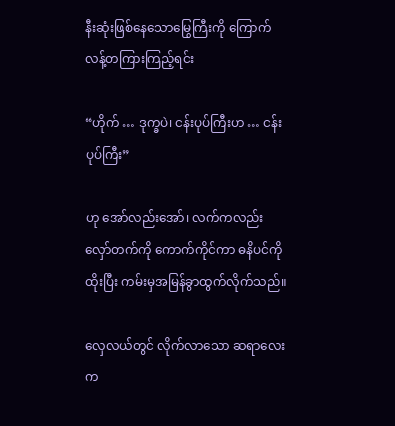နီးဆုံးဖြစ်နေသောမြွေကြီးကို ကြောက်လန့်တကြားကြည့်ရင်း

“ဟိုက် … ဒုက္ခပဲ၊ ငန်းပုပ်ကြီးဟ … ငန်းပုပ်ကြီး”

ဟု အော်လည်းအော်၊ လက်ကလည်း လှော်တက်ကို ကောက်ကိုင်ကာ ဓနိပင်ကိုထိုးပြီး ကမ်းမှအမြန်ခွာထွက်လိုက်သည်။

လှေလယ်တွင် လိုက်လာသော ဆရာလေးက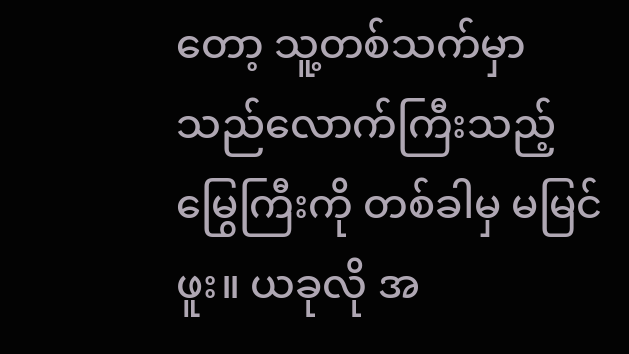တော့ သူ့တစ်သက်မှာ သည်လောက်ကြီးသည့် မြွေကြီးကို တစ်ခါမှ မမြင်ဖူး။ ယခုလို အ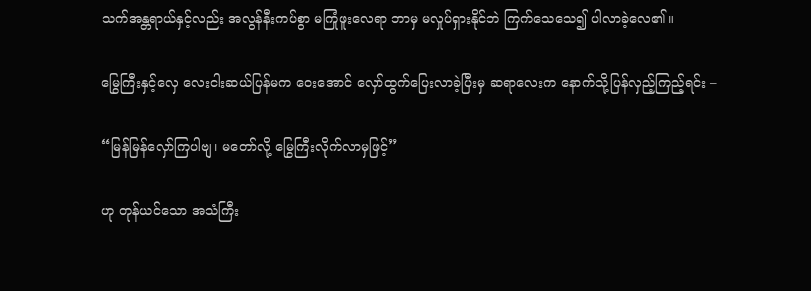သက်အန္တရာယ်နှင့်လည်း အလွန်နီးကပ်စွာ မကြုံဖူးလေရာ ဘာမှ မလှုပ်ရှားနိုင်ဘဲ ကြက်သေသေ၍ ပါလာခဲ့လေ၏။

မြွေကြီးနှင့်လှေ လေးငါးဆယ်ပြန်မက ဝေးအောင် လှော်ထွက်ပြေးလာခဲ့ပြီးမှ ဆရာလေးက နောက်သို့ပြန်လှည့်ကြည့်ရင်း –

“မြန်မြန်လှော်ကြပါဗျ၊ မတော်လို့ မြွေကြီးလိုက်လာမှဖြင့်”

ဟု တုန်ယင်သော အသံကြီး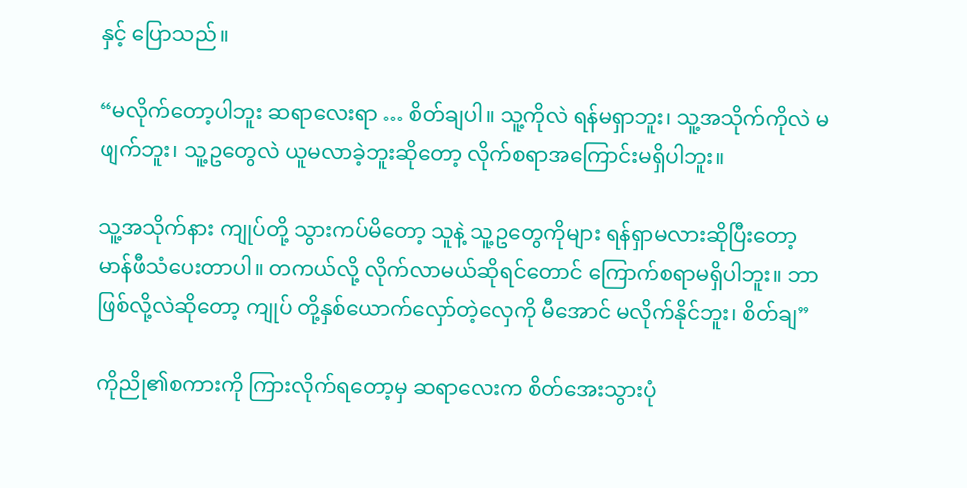နှင့် ပြောသည်။

“မလိုက်တော့ပါဘူး ဆရာလေးရာ … စိတ်ချပါ။ သူ့ကိုလဲ ရန်မရှာဘူး၊ သူ့အသိုက်ကိုလဲ မဖျက်ဘူး၊ သူ့ဥတွေလဲ ယူမလာခဲ့ဘူးဆိုတော့ လိုက်စရာအကြောင်းမရှိပါဘူး။

သူ့အသိုက်နား ကျုပ်တို့ သွားကပ်မိတော့ သူနဲ့ သူ့ဥတွေကိုများ ရန်ရှာမလားဆိုပြီးတော့ မာန်ဖီသံပေးတာပါ။ တကယ်လို့ လိုက်လာမယ်ဆိုရင်တောင် ကြောက်စရာမရှိပါဘူး။ ဘာဖြစ်လို့လဲဆိုတော့ ကျုပ် တို့နှစ်ယောက်လှော်တဲ့လှေကို မီအောင် မလိုက်နိုင်ဘူး၊ စိတ်ချ”

ကိုညို၏စကားကို ကြားလိုက်ရတော့မှ ဆရာလေးက စိတ်အေးသွားပုံ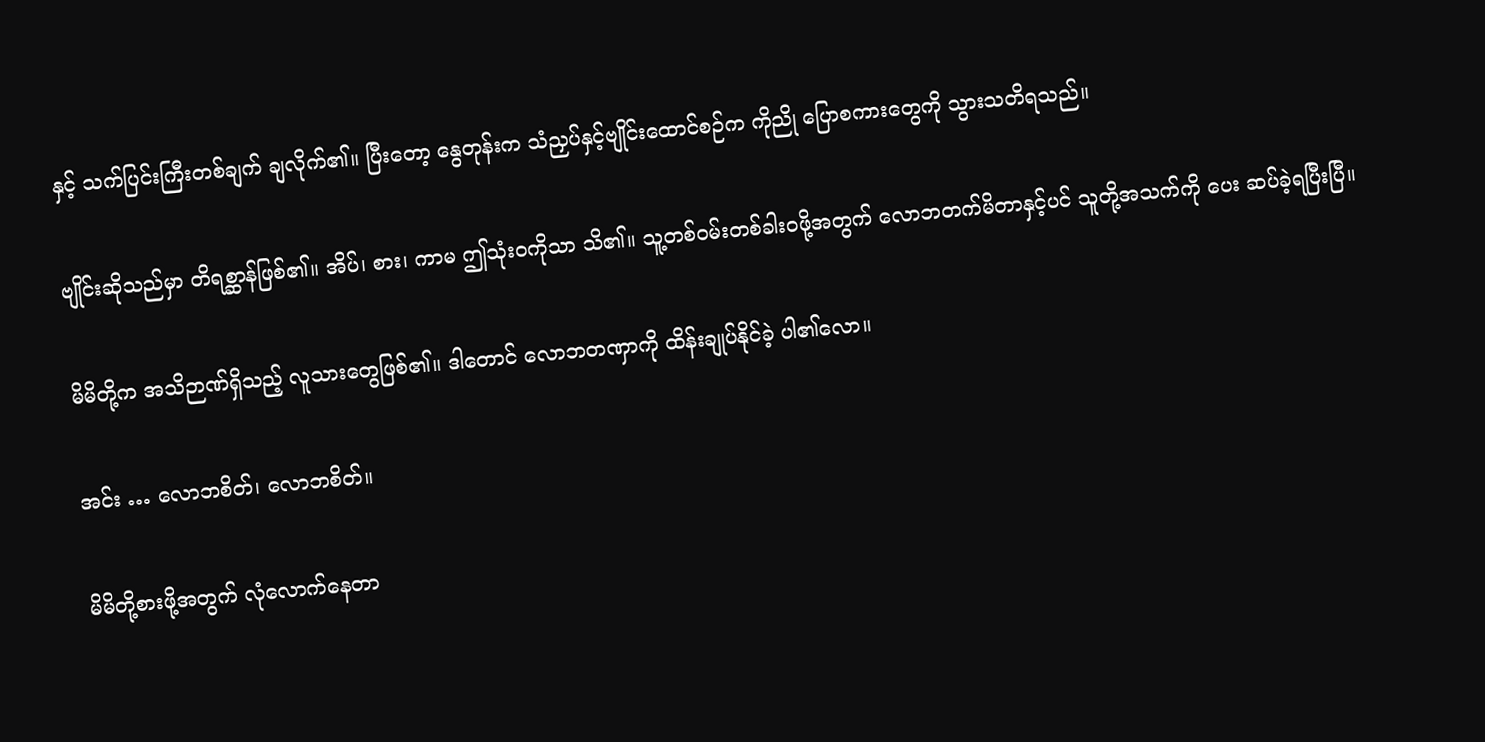နှင့် သက်ပြင်းကြီးတစ်ချက် ချလိုက်၏။ ပြီးတော့ နွေတုန်းက သံညှပ်နှင့်ဗျိုင်းထောင်စဉ်က ကိုညို ပြောစကားတွေကို သွားသတိရသည်။

ဗျိုင်းဆိုသည်မှာ တိရစ္ဆာန်ဖြစ်၏။ အိပ်၊ စား၊ ကာမ ဤသုံးဝကိုသာ သိ၏။ သူ့တစ်ဝမ်းတစ်ခါးဝဖို့အတွက် လောဘတက်မိတာနှင့်ပင် သူတို့အသက်ကို ပေး ဆပ်ခဲ့ရပြီးပြီ။

မိမိတို့က အသိဉာဏ်ရှိသည့် လူသားတွေဖြစ်၏။ ဒါတောင် လောဘတဏှာကို ထိန်းချုပ်နိုင်ခဲ့ ပါ၏လော။

အင်း … လောဘစိတ်၊ လောဘစိတ်။

မိမိတို့စားဖို့အတွက် လုံလောက်နေတာ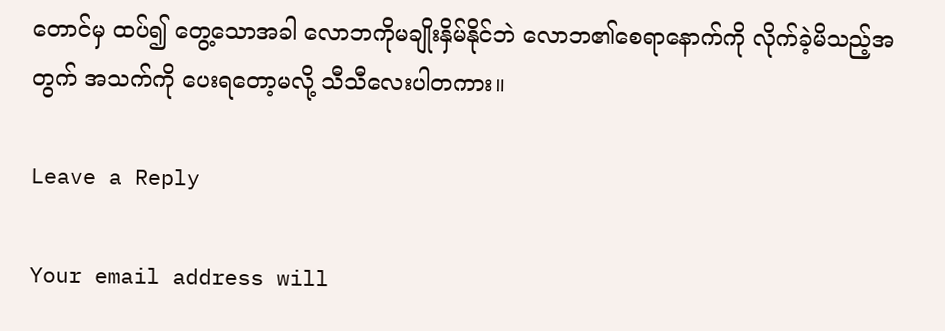တောင်မှ ထပ်၍ တွေ့သောအခါ လောဘကိုမချိုးနှိမ်နိုင်ဘဲ လောဘ၏စေရာနောက်ကို လိုက်ခဲ့မိသည့်အတွက် အသက်ကို ပေးရတော့မလို့ သီသီလေးပါတကား။

Leave a Reply

Your email address will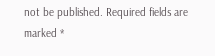not be published. Required fields are marked *